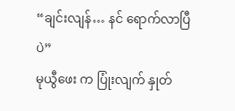“ချင်းလျန်… နင် ရောက်လာပြီပဲ”
မုယွီဖေး က ပြုံးလျက် နှုတ်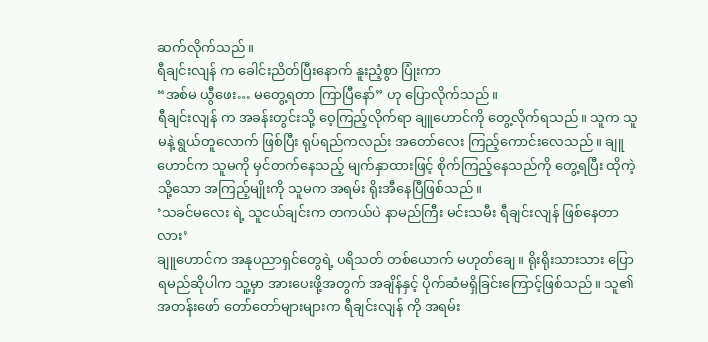ဆက်လိုက်သည်။
ရီချင်းလျန် က ခေါင်းညိတ်ပြီးနောက် နူးညံ့စွာ ပြုံးကာ
“အစ်မ ယွီဖေး… မတွေ့ရတာ ကြာပြီနော်” ဟု ပြောလိုက်သည်။
ရီချင်းလျန် က အခန်းတွင်းသို့ ဝေ့ကြည့်လိုက်ရာ ချူဟောင်ကို တွေ့လိုက်ရသည်။ သူက သူမနဲ့ ရွယ်တူလောက် ဖြစ်ပြီး ရုပ်ရည်ကလည်း အတော်လေး ကြည့်ကောင်းလေသည်။ ချူဟောင်က သူမကို မှင်တက်နေသည့် မျက်နှာထားဖြင့် စိုက်ကြည့်နေသည်ကို တွေ့ရပြီး ထိုကဲ့သို့သော အကြည့်မျိုးကို သူမက အရမ်း ရိုးအီနေပြီဖြစ်သည်။
‘သခင်မလေး ရဲ့ သူငယ်ချင်းက တကယ်ပဲ နာမည်ကြီး မင်းသမီး ရီချင်းလျန် ဖြစ်နေတာလား’
ချူဟောင်က အနုပညာရှင်တွေရဲ့ ပရိသတ် တစ်ယောက် မဟုတ်ချေ။ ရိုးရိုးသားသား ပြောရမည်ဆိုပါက သူ့မှာ အားပေးဖို့အတွက် အချိန်နှင့် ပိုက်ဆံမရှိခြင်းကြောင့်ဖြစ်သည်။ သူ၏ အတန်းဖော် တော်တော်များများက ရီချင်းလျန် ကို အရမ်း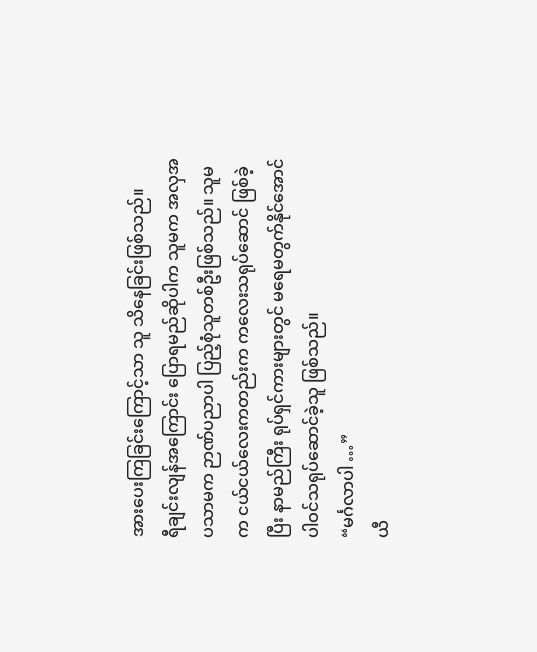အားပေးကြခြင်းကြောင့်သာ သူ သိနေခြင်းဖြစ်သည်။
ရီချင်းလျန်အကြောင်း ပြောရမည်ဆိုပါက သူမက အလှအပသာမက ဉာဏ်ပညာပါ ပြည့်စုံသူတစ်ဦးဖြစ်သည်။ သူမက ငယ်ငယ်လေးကတည်းက ကလေးသရုပ်ဆောင် ဖြစ်ခဲ့ပြီး နာမည်ကြီး ရုပ်ရှင်ကားများတွင် မရေမတွက်နိုင်အောင် ပါဝင်သရုပ်ဆောင်ခဲ့သူ ဖြစ်သည်။
“မင်္ဂလာပါ …”
ယီ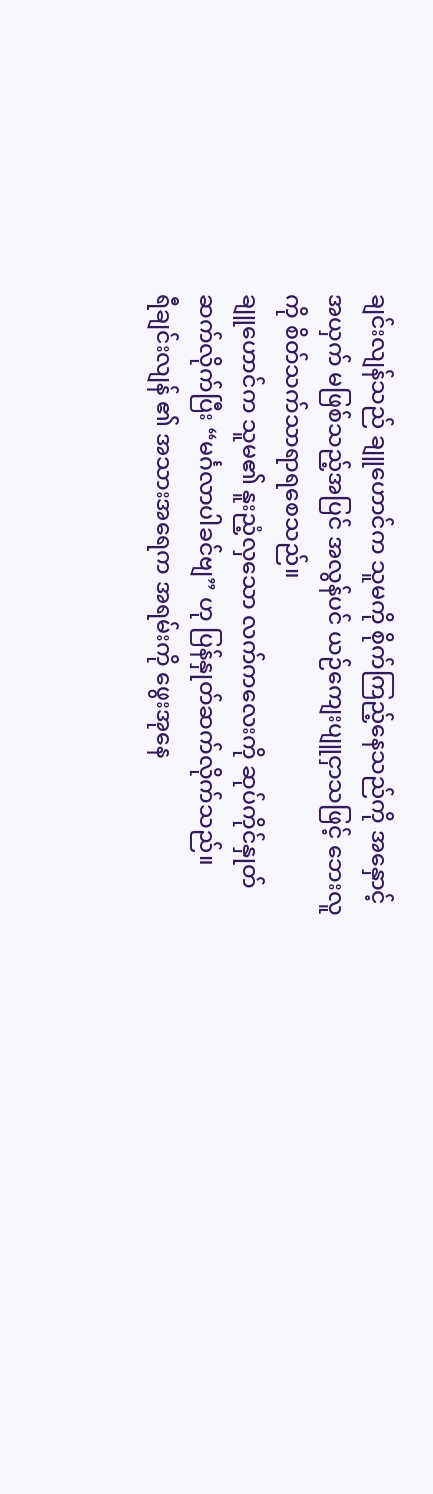ချင်းလျန်သည် ချူဟောင်က သူမကို စိုက်ကြည့်နေသည်ကို အနှောင့်အယှက် မဖြစ်သည့်အပြင် အလွန်ပင် ယဉ်ကျေးပျူငှာသဖြင့် ဘေးလူကို စိတ်သက်သာရာရစေသည်။
ချူဟောင်က သူမ၏ နူးညံ့လှသော လက်ကလေးကို ဆုပ်ကိုင်နှုတ်ဆက်လိုက်ပြီး “မင်္ဂလာပါခင်ဗျ” ဟု ပြန်နှုတ်ဆက်လိုက်သည်။
ရီချင်းလျန် ၏ အသားအရေက အရမ်းကို ဖွေးအုနေ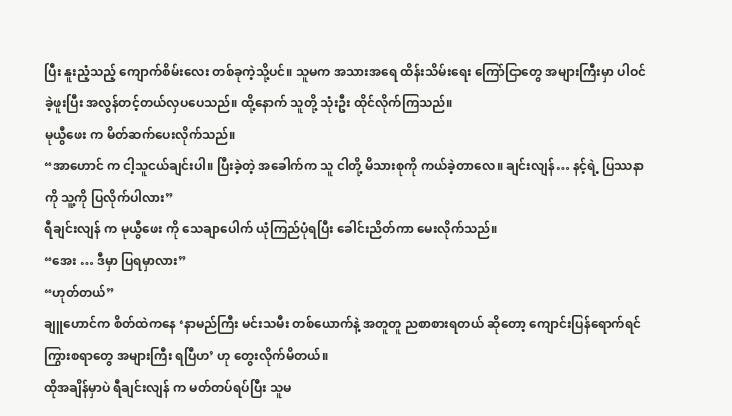ပြီး နူးညံ့သည့် ကျောက်စိမ်းလေး တစ်ခုကဲ့သို့ပင်။ သူမက အသားအရေ ထိန်းသိမ်းရေး ကြော်ငြာတွေ အများကြီးမှာ ပါဝင်ခဲ့ဖူးပြီး အလွန်တင့်တယ်လှပပေသည်။ ထို့နောက် သူတို့ သုံးဦး ထိုင်လိုက်ကြသည်။
မုယွီဖေး က မိတ်ဆက်ပေးလိုက်သည်။
“အာဟောင် က ငါ့သူငယ်ချင်းပါ။ ပြီးခဲ့တဲ့ အခေါက်က သူ ငါတို့ မိသားစုကို ကယ်ခဲ့တာလေ။ ချင်းလျန်… နင့်ရဲ့ ပြဿနာကို သူ့ကို ပြလိုက်ပါလား”
ရီချင်းလျန် က မုယွီဖေး ကို သေချာပေါက် ယုံကြည်ပုံရပြီး ခေါင်းညိတ်ကာ မေးလိုက်သည်။
“အေး … ဒီမှာ ပြရမှာလား”
“ဟုတ်တယ်”
ချူဟောင်က စိတ်ထဲကနေ ‘နာမည်ကြီး မင်းသမီး တစ်ယောက်နဲ့ အတူတူ ညစာစားရတယ် ဆိုတော့ ကျောင်းပြန်ရောက်ရင် ကြွားစရာတွေ အများကြီး ရပြီဟ’ ဟု တွေးလိုက်မိတယ်။
ထိုအချိန်မှာပဲ ရီချင်းလျန် က မတ်တပ်ရပ်ပြီး သူမ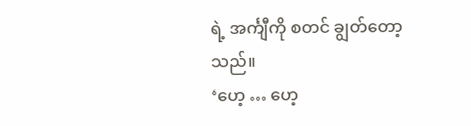ရဲ့ အင်္ကျီကို စတင် ချွတ်တော့သည်။
‘ဟေ့ … ဟေ့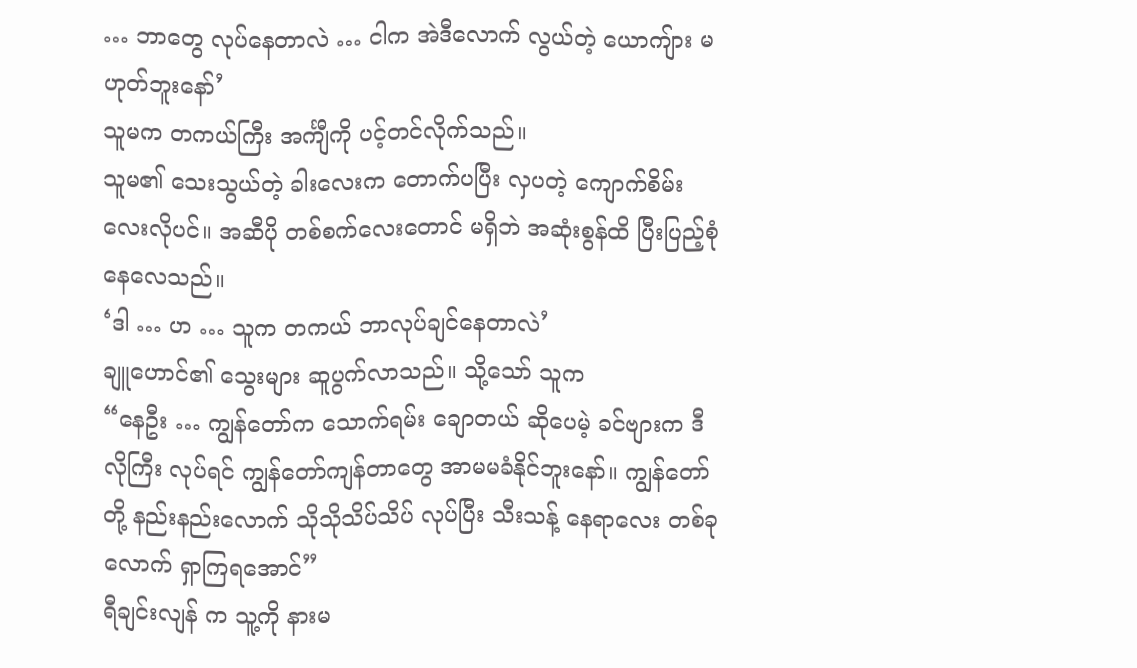… ဘာတွေ လုပ်နေတာလဲ … ငါက အဲဒီလောက် လွယ်တဲ့ ယောကျ်ား မဟုတ်ဘူးနော်’
သူမက တကယ်ကြီး အင်္ကျီကို ပင့်တင်လိုက်သည်။
သူမ၏ သေးသွယ်တဲ့ ခါးလေးက တောက်ပပြီး လှပတဲ့ ကျောက်စိမ်းလေးလိုပင်။ အဆီပို တစ်စက်လေးတောင် မရှိဘဲ အဆုံးစွန်ထိ ပြီးပြည့်စုံနေလေသည်။
‘ဒါ … ဟ … သူက တကယ် ဘာလုပ်ချင်နေတာလဲ’
ချူဟောင်၏ သွေးများ ဆူပွက်လာသည်။ သို့သော် သူက
“နေဦး … ကျွန်တော်က သောက်ရမ်း ချောတယ် ဆိုပေမဲ့ ခင်ဗျားက ဒီလိုကြီး လုပ်ရင် ကျွန်တော်ကျန်တာတွေ အာမမခံနိုင်ဘူးနော်။ ကျွန်တော်တို့ နည်းနည်းလောက် သိုသိုသိပ်သိပ် လုပ်ပြီး သီးသန့် နေရာလေး တစ်ခုလောက် ရှာကြရအောင်”
ရီချင်းလျန် က သူ့ကို နားမ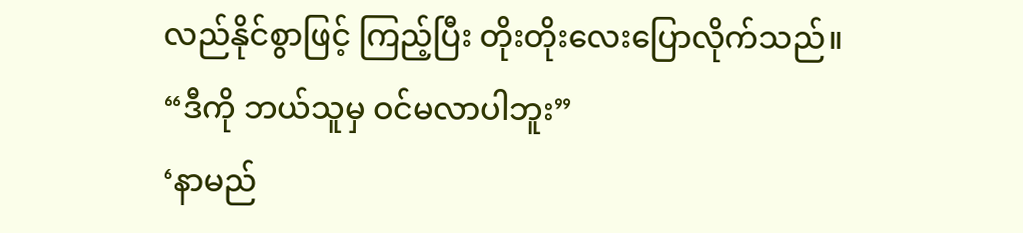လည်နိုင်စွာဖြင့် ကြည့်ပြီး တိုးတိုးလေးပြောလိုက်သည်။
“ဒီကို ဘယ်သူမှ ဝင်မလာပါဘူး”
‘နာမည်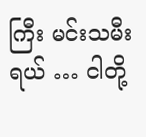ကြီး မင်းသမီးရယ် … ငါတို့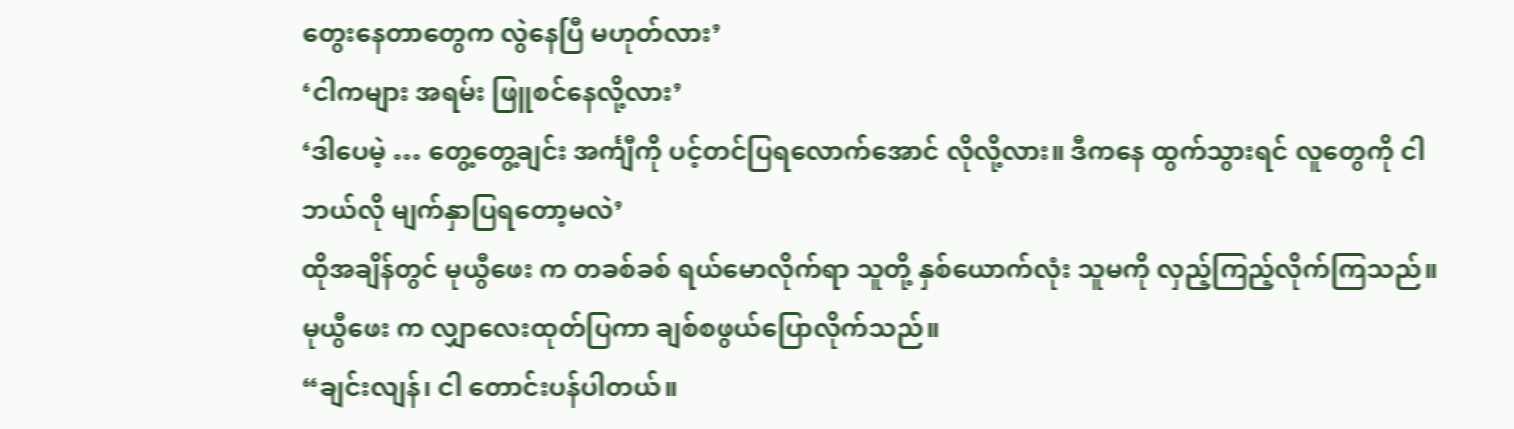တွေးနေတာတွေက လွဲနေပြီ မဟုတ်လား’
‘ငါကများ အရမ်း ဖြူစင်နေလို့လား’
‘ဒါပေမဲ့ … တွေ့တွေ့ချင်း အင်္ကျီကို ပင့်တင်ပြရလောက်အောင် လိုလို့လား။ ဒီကနေ ထွက်သွားရင် လူတွေကို ငါ ဘယ်လို မျက်နှာပြရတော့မလဲ’
ထိုအချိန်တွင် မုယွီဖေး က တခစ်ခစ် ရယ်မောလိုက်ရာ သူတို့ နှစ်ယောက်လုံး သူမကို လှည့်ကြည့်လိုက်ကြသည်။
မုယွီဖေး က လျှာလေးထုတ်ပြကာ ချစ်စဖွယ်ပြောလိုက်သည်။
“ချင်းလျန်၊ ငါ တောင်းပန်ပါတယ်။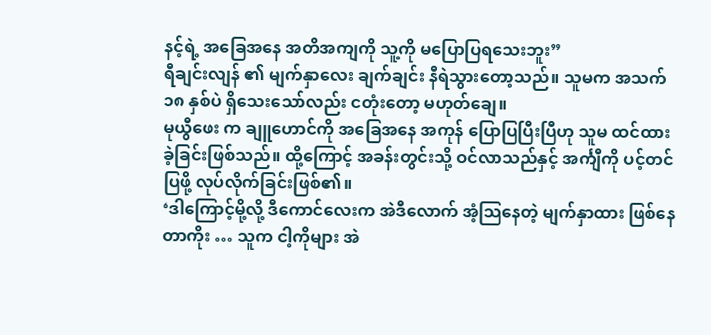နင့်ရဲ့ အခြေအနေ အတိအကျကို သူ့ကို မပြောပြရသေးဘူး”
ရီချင်းလျန် ၏ မျက်နှာလေး ချက်ချင်း နီရဲသွားတော့သည်။ သူမက အသက် ၁၈ နှစ်ပဲ ရှိသေးသော်လည်း ငတုံးတော့ မဟုတ်ချေ။
မုယွီဖေး က ချူဟောင်ကို အခြေအနေ အကုန် ပြောပြပြီးပြီဟု သူမ ထင်ထားခဲ့ခြင်းဖြစ်သည်။ ထို့ကြောင့် အခန်းတွင်းသို့ ဝင်လာသည်နှင့် အင်္ကျီကို ပင့်တင်ပြဖို့ လုပ်လိုက်ခြင်းဖြစ်၏။
‘ဒါကြောင့်မို့လို့ ဒီကောင်လေးက အဲဒီလောက် အံ့သြနေတဲ့ မျက်နှာထား ဖြစ်နေတာကိုး … သူက ငါ့ကိုများ အဲ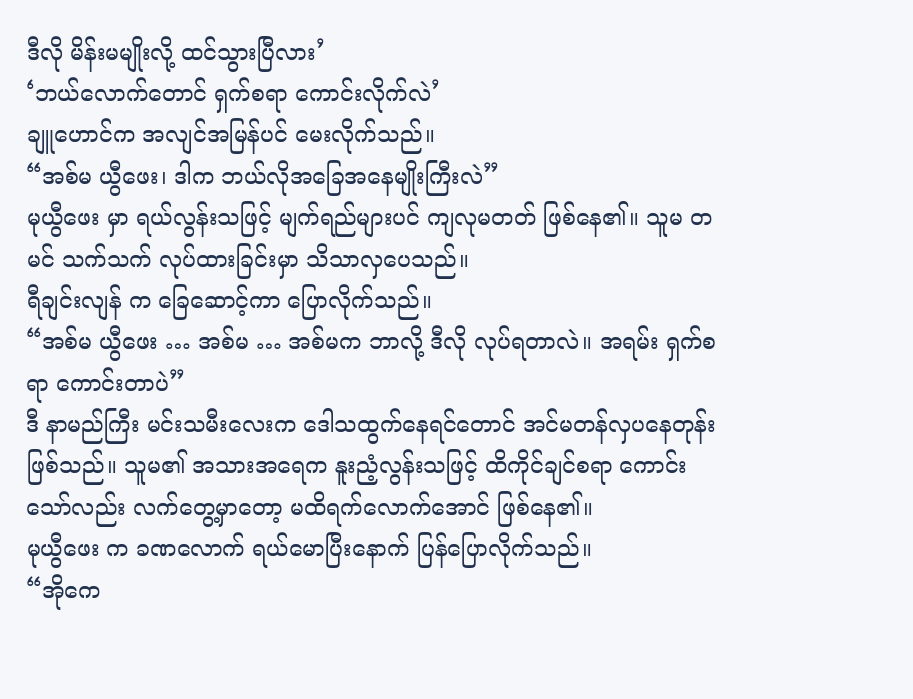ဒီလို မိန်းမမျိုးလို့ ထင်သွားပြီလား’
‘ဘယ်လောက်တောင် ရှက်စရာ ကောင်းလိုက်လဲ’
ချူဟောင်က အလျင်အမြန်ပင် မေးလိုက်သည်။
“အစ်မ ယွီဖေး၊ ဒါက ဘယ်လိုအခြေအနေမျိုးကြီးလဲ”
မုယွီဖေး မှာ ရယ်လွန်းသဖြင့် မျက်ရည်များပင် ကျလုမတတ် ဖြစ်နေ၏။ သူမ တမင် သက်သက် လုပ်ထားခြင်းမှာ သိသာလှပေသည်။
ရီချင်းလျန် က ခြေဆောင့်ကာ ပြောလိုက်သည်။
“အစ်မ ယွီဖေး … အစ်မ … အစ်မက ဘာလို့ ဒီလို လုပ်ရတာလဲ။ အရမ်း ရှက်စရာ ကောင်းတာပဲ”
ဒီ နာမည်ကြီး မင်းသမီးလေးက ဒေါသထွက်နေရင်တောင် အင်မတန်လှပနေတုန်းဖြစ်သည်။ သူမ၏ အသားအရေက နူးညံ့လွန်းသဖြင့် ထိကိုင်ချင်စရာ ကောင်းသော်လည်း လက်တွေ့မှာတော့ မထိရက်လောက်အောင် ဖြစ်နေ၏။
မုယွီဖေး က ခဏလောက် ရယ်မောပြီးနောက် ပြန်ပြောလိုက်သည်။
“အိုကေ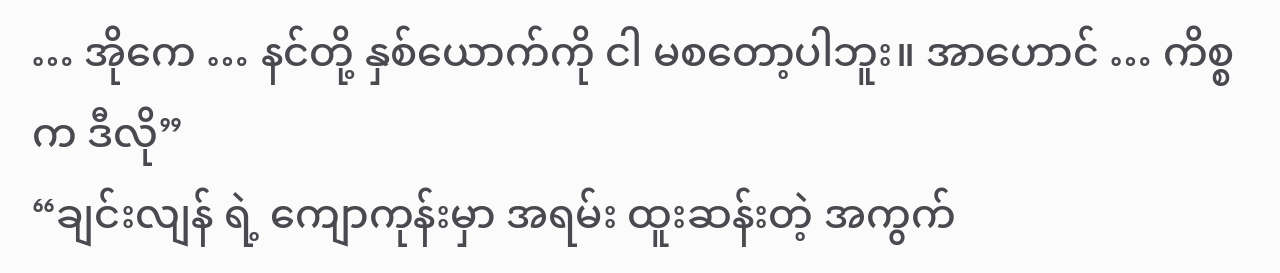… အိုကေ … နင်တို့ နှစ်ယောက်ကို ငါ မစတော့ပါဘူး။ အာဟောင် … ကိစ္စက ဒီလို”
“ချင်းလျန် ရဲ့ ကျောကုန်းမှာ အရမ်း ထူးဆန်းတဲ့ အကွက်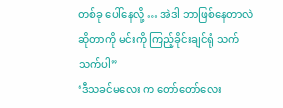တစ်ခု ပေါ်နေလို့ … အဲဒါ ဘာဖြစ်နေတာလဲ ဆိုတာကို မင်းကို ကြည့်ခိုင်းချင်ရုံ သက်သက်ပါ”
‘ဒီသခင်မလေး က တော်တော်လေး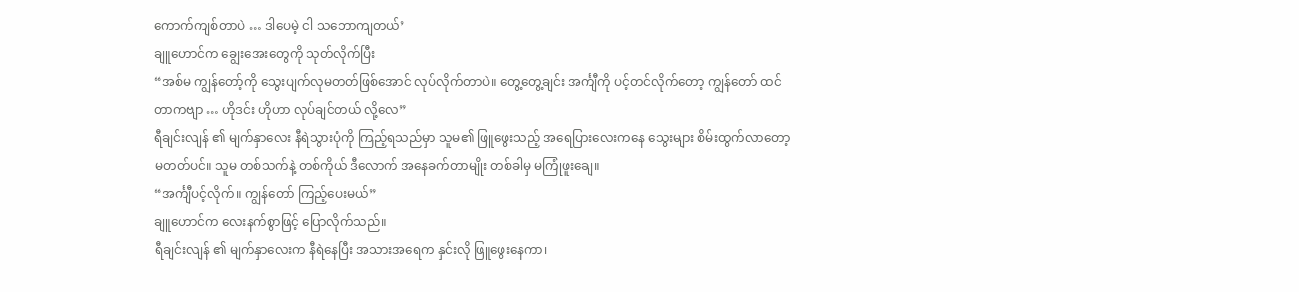ကောက်ကျစ်တာပဲ … ဒါပေမဲ့ ငါ သဘောကျတယ်’
ချူဟောင်က ချွေးအေးတွေကို သုတ်လိုက်ပြီး
“အစ်မ ကျွန်တော့်ကို သွေးပျက်လုမတတ်ဖြစ်အောင် လုပ်လိုက်တာပဲ။ တွေ့တွေ့ချင်း အင်္ကျီကို ပင့်တင်လိုက်တော့ ကျွန်တော် ထင်တာကဗျာ … ဟိုဒင်း ဟိုဟာ လုပ်ချင်တယ် လို့လေ”
ရီချင်းလျန် ၏ မျက်နှာလေး နီရဲသွားပုံကို ကြည့်ရသည်မှာ သူမ၏ ဖြူဖွေးသည့် အရေပြားလေးကနေ သွေးများ စိမ်းထွက်လာတော့မတတ်ပင်။ သူမ တစ်သက်နဲ့ တစ်ကိုယ် ဒီလောက် အနေခက်တာမျိုး တစ်ခါမှ မကြုံဖူးချေ။
“အင်္ကျီပင့်လိုက်။ ကျွန်တော် ကြည့်ပေးမယ်”
ချူဟောင်က လေးနက်စွာဖြင့် ပြောလိုက်သည်။
ရီချင်းလျန် ၏ မျက်နှာလေးက နီရဲနေပြီး အသားအရေက နှင်းလို ဖြူဖွေးနေကာ၊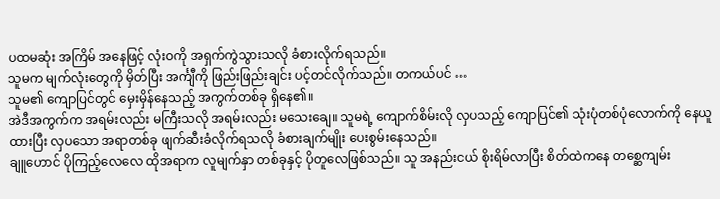ပထမဆုံး အကြိမ် အနေဖြင့် လုံးဝကို အရှက်ကွဲသွားသလို ခံစားလိုက်ရသည်။
သူမက မျက်လုံးတွေကို မှိတ်ပြီး အင်္ကျီကို ဖြည်းဖြည်းချင်း ပင့်တင်လိုက်သည်။ တကယ်ပင် …
သူမ၏ ကျောပြင်တွင် မှေးမှိန်နေသည့် အကွက်တစ်ခု ရှိနေ၏။
အဲဒီအကွက်က အရမ်းလည်း မကြီးသလို အရမ်းလည်း မသေးချေ။ သူမရဲ့ ကျောက်စိမ်းလို လှပသည့် ကျောပြင်၏ သုံးပုံတစ်ပုံလောက်ကို နေယူထားပြီး လှပသော အရာတစ်ခု ဖျက်ဆီးခံလိုက်ရသလို ခံစားချက်မျိုး ပေးစွမ်းနေသည်။
ချူဟောင် ပိုကြည့်လေလေ ထိုအရာက လူမျက်နှာ တစ်ခုနှင့် ပိုတူလေဖြစ်သည်။ သူ အနည်းငယ် စိုးရိမ်လာပြီး စိတ်ထဲကနေ တစ္ဆေကျမ်း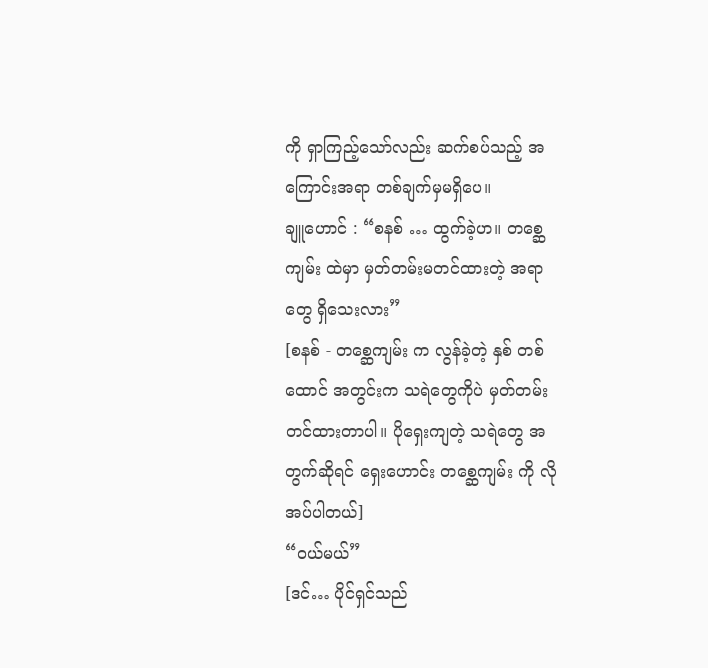ကို ရှာကြည့်သော်လည်း ဆက်စပ်သည့် အကြောင်းအရာ တစ်ချက်မှမရှိပေ။
ချူဟောင် : “စနစ် … ထွက်ခဲ့ဟ။ တစ္ဆေကျမ်း ထဲမှာ မှတ်တမ်းမတင်ထားတဲ့ အရာတွေ ရှိသေးလား”
[စနစ် - တစ္ဆေကျမ်း က လွန်ခဲ့တဲ့ နှစ် တစ်ထောင် အတွင်းက သရဲတွေကိုပဲ မှတ်တမ်းတင်ထားတာပါ။ ပိုရှေးကျတဲ့ သရဲတွေ အတွက်ဆိုရင် ရှေးဟောင်း တစ္ဆေကျမ်း ကို လိုအပ်ပါတယ်]
“ဝယ်မယ်”
[ဒင်… ပိုင်ရှင်သည်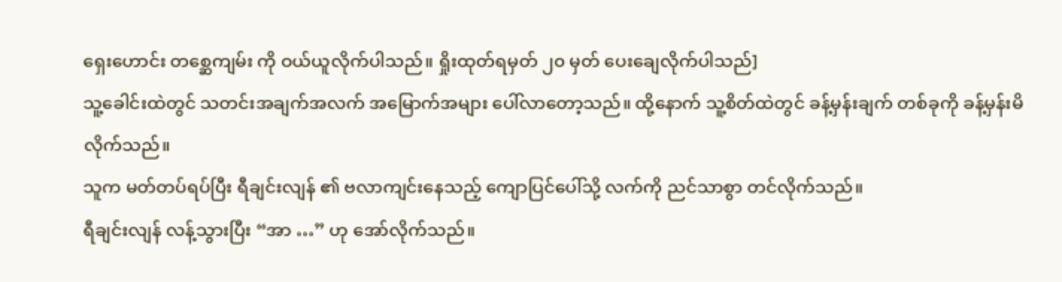ရှေးဟောင်း တစ္ဆေကျမ်း ကို ဝယ်ယူလိုက်ပါသည်။ ရှိုးထုတ်ရမှတ် ၂၀ မှတ် ပေးချေလိုက်ပါသည်]
သူ့ခေါင်းထဲတွင် သတင်းအချက်အလက် အမြောက်အများ ပေါ်လာတော့သည်။ ထို့နောက် သူ့စိတ်ထဲတွင် ခန့်မှန်းချက် တစ်ခုကို ခန့်မှန်းမိလိုက်သည်။
သူက မတ်တပ်ရပ်ပြီး ရီချင်းလျန် ၏ ဗလာကျင်းနေသည့် ကျောပြင်ပေါ်သို့ လက်ကို ညင်သာစွာ တင်လိုက်သည်။
ရီချင်းလျန် လန့်သွားပြီး “အာ …” ဟု အော်လိုက်သည်။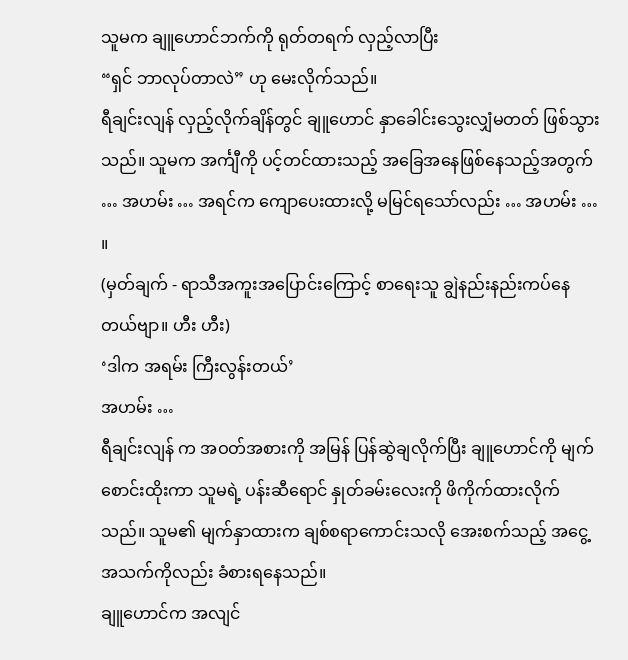သူမက ချူဟောင်ဘက်ကို ရုတ်တရက် လှည့်လာပြီး
“ရှင် ဘာလုပ်တာလဲ” ဟု မေးလိုက်သည်။
ရီချင်းလျန် လှည့်လိုက်ချိန်တွင် ချူဟောင် နှာခေါင်းသွေးလျှံမတတ် ဖြစ်သွားသည်။ သူမက အင်္ကျီကို ပင့်တင်ထားသည့် အခြေအနေဖြစ်နေသည့်အတွက် … အဟမ်း … အရင်က ကျောပေးထားလို့ မမြင်ရသော်လည်း … အဟမ်း … ။
(မှတ်ချက် - ရာသီအကူးအပြောင်းကြောင့် စာရေးသူ ချွဲနည်းနည်းကပ်နေတယ်ဗျာ။ ဟီး ဟီး)
‘ဒါက အရမ်း ကြီးလွန်းတယ်’
အဟမ်း …
ရီချင်းလျန် က အဝတ်အစားကို အမြန် ပြန်ဆွဲချလိုက်ပြီး ချူဟောင်ကို မျက်စောင်းထိုးကာ သူမရဲ့ ပန်းဆီရောင် နှုတ်ခမ်းလေးကို ဖိကိုက်ထားလိုက်သည်။ သူမ၏ မျက်နှာထားက ချစ်စရာကောင်းသလို အေးစက်သည့် အငွေ့အသက်ကိုလည်း ခံစားရနေသည်။
ချူဟောင်က အလျင်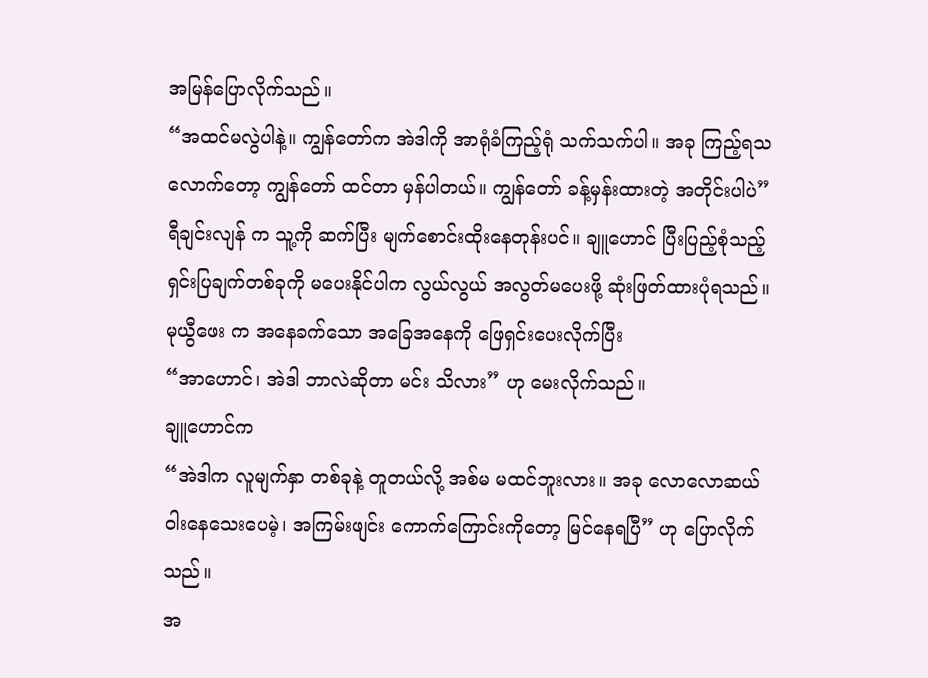အမြန်ပြောလိုက်သည်။
“အထင်မလွဲပါနဲ့။ ကျွန်တော်က အဲဒါကို အာရုံခံကြည့်ရုံ သက်သက်ပါ။ အခု ကြည့်ရသလောက်တော့ ကျွန်တော် ထင်တာ မှန်ပါတယ်။ ကျွန်တော် ခန့်မှန်းထားတဲ့ အတိုင်းပါပဲ”
ရီချင်းလျန် က သူ့ကို ဆက်ပြီး မျက်စောင်းထိုးနေတုန်းပင်။ ချူဟောင် ပြီးပြည့်စုံသည့် ရှင်းပြချက်တစ်ခုကို မပေးနိုင်ပါက လွယ်လွယ် အလွတ်မပေးဖို့ ဆုံးဖြတ်ထားပုံရသည်။
မုယွီဖေး က အနေခက်သော အခြေအနေကို ဖြေရှင်းပေးလိုက်ပြီး
“အာဟောင်၊ အဲဒါ ဘာလဲဆိုတာ မင်း သိလား” ဟု မေးလိုက်သည်။
ချူဟောင်က
“အဲဒါက လူမျက်နှာ တစ်ခုနဲ့ တူတယ်လို့ အစ်မ မထင်ဘူးလား။ အခု လောလောဆယ် ဝါးနေသေးပေမဲ့၊ အကြမ်းဖျင်း ကောက်ကြောင်းကိုတော့ မြင်နေရပြီ” ဟု ပြောလိုက်သည်။
အ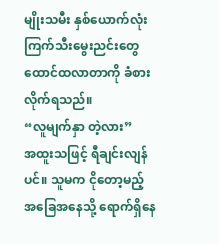မျိုးသမီး နှစ်ယောက်လုံး ကြက်သီးမွေးညင်းတွေ ထောင်ထလာတာကို ခံစားလိုက်ရသည်။
“လူမျက်နှာ တဲ့လား”
အထူးသဖြင့် ရီချင်းလျန် ပင်။ သူမက ငိုတော့မည့် အခြေအနေသို့ ရောက်ရှိနေ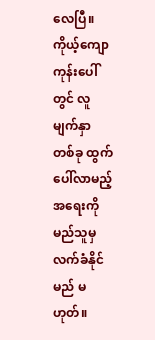လေပြီ။ ကိုယ့်ကျောကုန်းပေါ်တွင် လူမျက်နှာ တစ်ခု ထွက်ပေါ်လာမည့်အရေးကို မည်သူမှ လက်ခံနိုင်မည် မဟုတ်။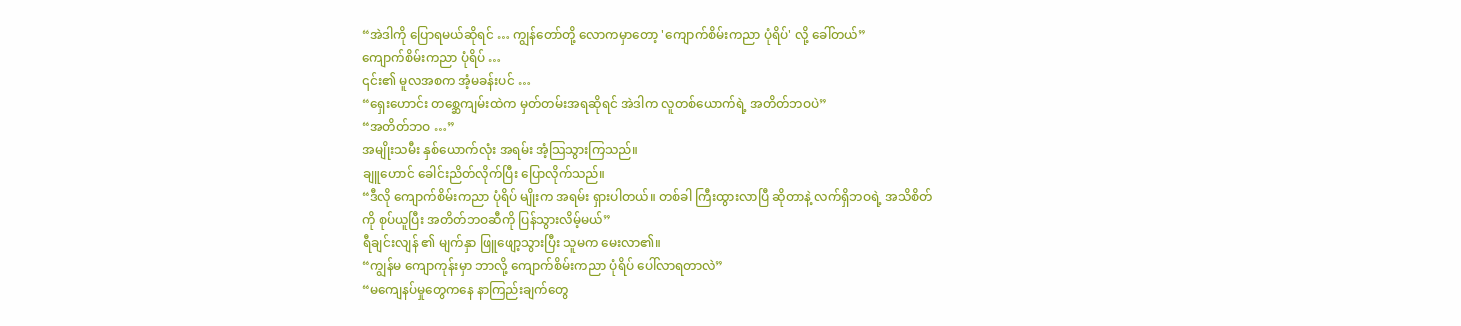“အဲဒါကို ပြောရမယ်ဆိုရင် … ကျွန်တော်တို့ လောကမှာတော့ 'ကျောက်စိမ်းကညာ ပုံရိပ်' လို့ ခေါ်တယ်”
ကျောက်စိမ်းကညာ ပုံရိပ် …
၎င်း၏ မူလအစက အံ့မခန်းပင် …
“ရှေးဟောင်း တစ္ဆေကျမ်းထဲက မှတ်တမ်းအရဆိုရင် အဲဒါက လူတစ်ယောက်ရဲ့ အတိတ်ဘဝပဲ”
“အတိတ်ဘဝ …”
အမျိုးသမီး နှစ်ယောက်လုံး အရမ်း အံ့သြသွားကြသည်။
ချူဟောင် ခေါင်းညိတ်လိုက်ပြီး ပြောလိုက်သည်။
“ဒီလို ကျောက်စိမ်းကညာ ပုံရိပ် မျိုးက အရမ်း ရှားပါတယ်။ တစ်ခါ ကြီးထွားလာပြီ ဆိုတာနဲ့ လက်ရှိဘဝရဲ့ အသိစိတ်ကို စုပ်ယူပြီး အတိတ်ဘဝဆီကို ပြန်သွားလိမ့်မယ်”
ရီချင်းလျန် ၏ မျက်နှာ ဖြူဖျော့သွားပြီး သူမက မေးလာ၏။
“ကျွန်မ ကျောကုန်းမှာ ဘာလို့ ကျောက်စိမ်းကညာ ပုံရိပ် ပေါ်လာရတာလဲ”
“မကျေနပ်မှုတွေကနေ နာကြည်းချက်တွေ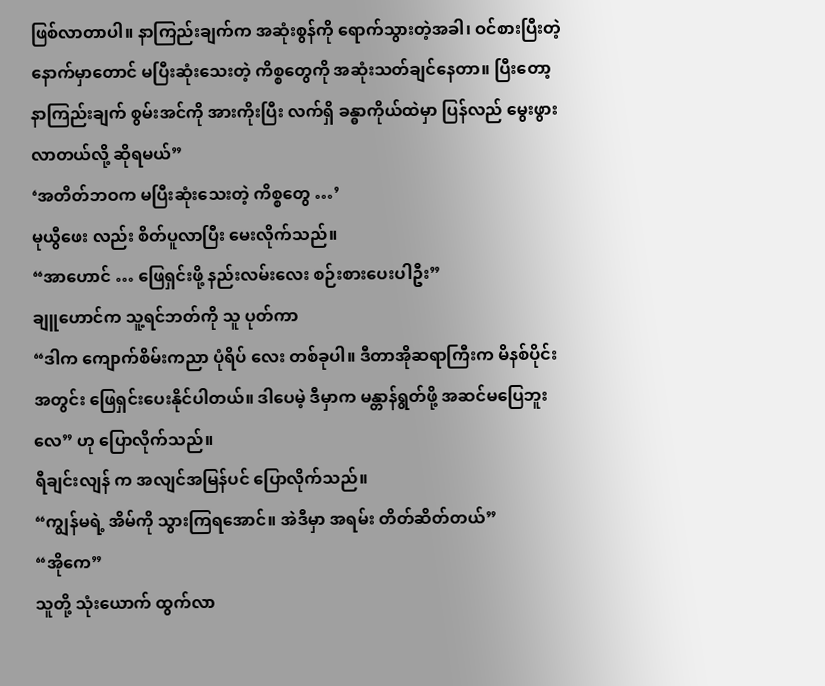ဖြစ်လာတာပါ။ နာကြည်းချက်က အဆုံးစွန်ကို ရောက်သွားတဲ့အခါ၊ ဝင်စားပြီးတဲ့ နောက်မှာတောင် မပြီးဆုံးသေးတဲ့ ကိစ္စတွေကို အဆုံးသတ်ချင်နေတာ။ ပြီးတော့ နာကြည်းချက် စွမ်းအင်ကို အားကိုးပြီး လက်ရှိ ခန္ဓာကိုယ်ထဲမှာ ပြန်လည် မွေးဖွားလာတယ်လို့ ဆိုရမယ်”
‘အတိတ်ဘဝက မပြီးဆုံးသေးတဲ့ ကိစ္စတွေ …’
မုယွီဖေး လည်း စိတ်ပူလာပြီး မေးလိုက်သည်။
“အာဟောင် … ဖြေရှင်းဖို့ နည်းလမ်းလေး စဉ်းစားပေးပါဦး”
ချူဟောင်က သူ့ရင်ဘတ်ကို သူ ပုတ်ကာ
“ဒါက ကျောက်စိမ်းကညာ ပုံရိပ် လေး တစ်ခုပါ။ ဒီတာအိုဆရာကြီးက မိနစ်ပိုင်းအတွင်း ဖြေရှင်းပေးနိုင်ပါတယ်။ ဒါပေမဲ့ ဒီမှာက မန္တာန်ရွတ်ဖို့ အဆင်မပြေဘူးလေ” ဟု ပြောလိုက်သည်။
ရီချင်းလျန် က အလျင်အမြန်ပင် ပြောလိုက်သည်။
“ကျွန်မရဲ့ အိမ်ကို သွားကြရအောင်။ အဲဒီမှာ အရမ်း တိတ်ဆိတ်တယ်”
“အိုကေ”
သူတို့ သုံးယောက် ထွက်လာ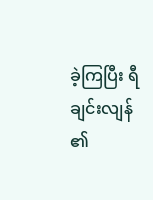ခဲ့ကြပြီး ရီချင်းလျန် ၏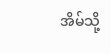အိမ်သို့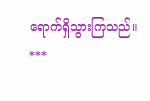ရောက်ရှိသွားကြသည်။
***